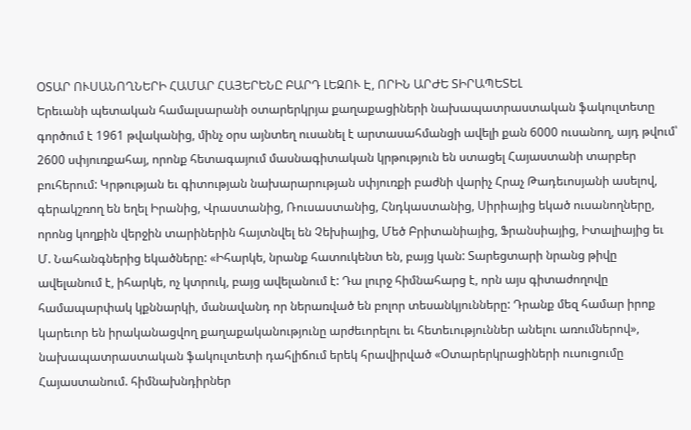ՕՏԱՐ ՈՒՍԱՆՈՂՆԵՐԻ ՀԱՄԱՐ ՀԱՅԵՐԵՆԸ ԲԱՐԴ ԼԵԶՈՒ Է, ՈՐԻՆ ԱՐԺԵ ՏԻՐԱՊԵՏԵԼ
Երեւանի պետական համալսարանի օտարերկրյա քաղաքացիների նախապատրաստական ֆակուլտետը գործում է 1961 թվականից, մինչ օրս այնտեղ ուսանել է արտասահմանցի ավելի քան 6000 ուսանող, այդ թվում՝ 2600 սփյուռքահայ, որոնք հետագայում մասնագիտական կրթություն են ստացել Հայաստանի տարբեր բուհերում: Կրթության եւ գիտության նախարարության սփյուռքի բաժնի վարիչ Հրաչ Թադեւոսյանի ասելով, գերակշռող են եղել Իրանից, Վրաստանից, Ռուսաստանից, Հնդկաստանից, Սիրիայից եկած ուսանողները, որոնց կողքին վերջին տարիներին հայտնվել են Չեխիայից, Մեծ Բրիտանիայից, Ֆրանսիայից, Իտալիայից եւ Մ. Նահանգներից եկածները: «Իհարկե, նրանք հատուկենտ են, բայց կան: Տարեցտարի նրանց թիվը ավելանում է, իհարկե, ոչ կտրուկ, բայց ավելանում է: Դա լուրջ հիմնահարց է, որն այս գիտաժողովը համապարփակ կքննարկի, մանավանդ որ ներառված են բոլոր տեսանկյունները: Դրանք մեզ համար իրոք կարեւոր են իրականացվող քաղաքականությունը արժեւորելու եւ հետեւություններ անելու առումներով», նախապատրաստական ֆակուլտետի դահլիճում երեկ հրավիրված «Օտարերկրացիների ուսուցումը Հայաստանում. հիմնախնդիրներ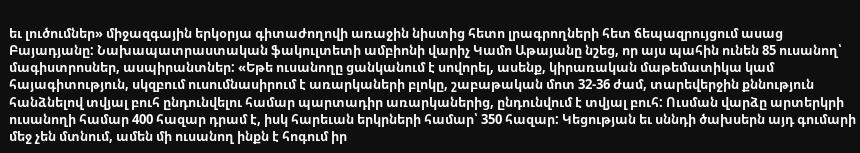եւ լուծումներ» միջազգային երկօրյա գիտաժողովի առաջին նիստից հետո լրագրողների հետ ճեպազրույցում ասաց Բայադյանը: Նախապատրաստական ֆակուլտետի ամբիոնի վարիչ Կամո Աթայանը նշեց, որ այս պահին ունեն 85 ուսանող՝ մագիստրոսներ, ասպիրանտներ: «Եթե ուսանողը ցանկանում է սովորել, ասենք, կիրառական մաթեմատիկա կամ հայագիտություն, սկզբում ուսումնասիրում է առարկաների բլոկը, շաբաթական մոտ 32-36 ժամ, տարեվերջին քննություն հանձնելով տվյալ բուհ ընդունվելու համար պարտադիր առարկաներից, ընդունվում է տվյալ բուհ: Ուսման վարձը արտերկրի ուսանողի համար 400 հազար դրամ է, իսկ հարեւան երկրների համար՝ 350 հազար: Կեցության եւ սննդի ծախսերն այդ գումարի մեջ չեն մտնում, ամեն մի ուսանող ինքն է հոգում իր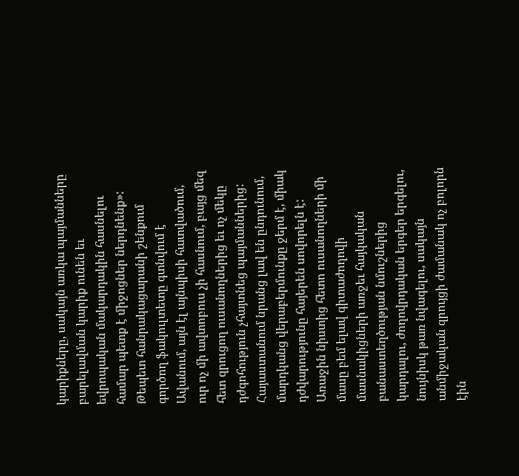կարիքները, սակայն առկա պայմանները բարելավման կարիք ունեն եւ եվրոպական մակարդակին հասնելու համար պետք է միջոցներ ներդնենք»:
Թեպետ հանրակացարանի շենքում գործող ֆակուլտետը գտնվում է Ավանում, այն էլ այնպիսի հատվածում, ուր ոչ մի ավտոբուս չի հասնում, բայց մեզ հետ զրուցող ուսանողներից եւ ոչ մեկը դժգոհություն չհայտնեց պայմաններից: Հայաստանում նրանց լավ են ընդունում, մարդկանց վերաբերմունքը ջերմ է, միակ դժվարությունը հայերեն սովորելն է: Առաջին նիստից հետո ուսանողների մի մասը բեմ ելավ գիտաժողովի մասնակիցների առջեւ հայկական բանաստեղծության նմուշներից կարդալու, ժողովրդական երգեր երգելու, նույնիսկ թառ նվագելու, սակայն անմիջական զրույցի ժամանակ ոչ բոլորն էին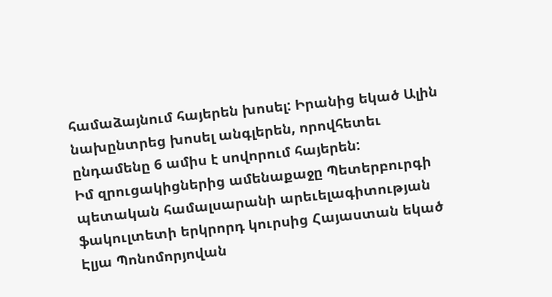համաձայնում հայերեն խոսել: Իրանից եկած Ալին նախընտրեց խոսել անգլերեն, որովհետեւ ընդամենը 6 ամիս է սովորում հայերեն:
Իմ զրուցակիցներից ամենաքաջը Պետերբուրգի պետական համալսարանի արեւելագիտության ֆակուլտետի երկրորդ կուրսից Հայաստան եկած Էլյա Պոնոմորյովան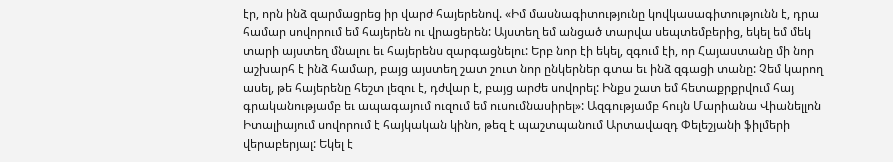էր, որն ինձ զարմացրեց իր վարժ հայերենով. «Իմ մասնագիտությունը կովկասագիտությունն է, դրա համար սովորում եմ հայերեն ու վրացերեն: Այստեղ եմ անցած տարվա սեպտեմբերից, եկել եմ մեկ տարի այստեղ մնալու եւ հայերենս զարգացնելու: Երբ նոր էի եկել, զգում էի, որ Հայաստանը մի նոր աշխարհ է ինձ համար, բայց այստեղ շատ շուտ նոր ընկերներ գտա եւ ինձ զգացի տանը: Չեմ կարող ասել, թե հայերենը հեշտ լեզու է, դժվար է, բայց արժե սովորել: Ինքս շատ եմ հետաքրքրվում հայ գրականությամբ եւ ապագայում ուզում եմ ուսումնասիրել»: Ազգությամբ հույն Մարիանա Վիանելլոն Իտալիայում սովորում է հայկական կինո, թեզ է պաշտպանում Արտավազդ Փելեշյանի ֆիլմերի վերաբերյալ: Եկել է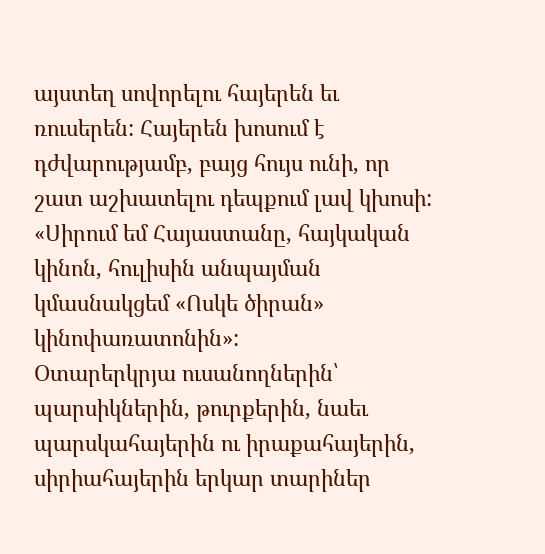այստեղ սովորելու հայերեն եւ ռուսերեն: Հայերեն խոսում է դժվարությամբ, բայց հույս ունի, որ շատ աշխատելու դեպքում լավ կխոսի: «Սիրում եմ Հայաստանը, հայկական կինոն, հուլիսին անպայման կմասնակցեմ «Ոսկե ծիրան» կինոփառատոնին»:
Օտարերկրյա ուսանողներին՝ պարսիկներին, թուրքերին, նաեւ պարսկահայերին ու իրաքահայերին, սիրիահայերին երկար տարիներ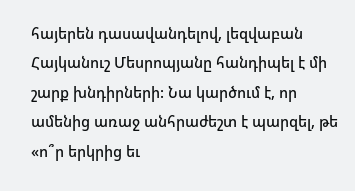հայերեն դասավանդելով, լեզվաբան Հայկանուշ Մեսրոպյանը հանդիպել է մի շարք խնդիրների: Նա կարծում է, որ ամենից առաջ անհրաժեշտ է պարզել, թե «ո՞ր երկրից եւ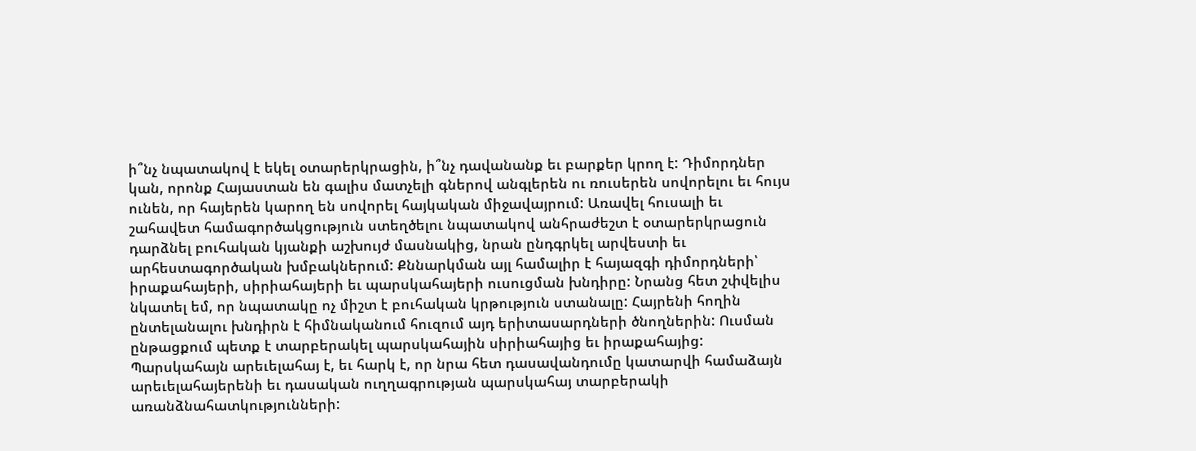ի՞նչ նպատակով է եկել օտարերկրացին, ի՞նչ դավանանք եւ բարքեր կրող է: Դիմորդներ կան, որոնք Հայաստան են գալիս մատչելի գներով անգլերեն ու ռուսերեն սովորելու եւ հույս ունեն, որ հայերեն կարող են սովորել հայկական միջավայրում: Առավել հուսալի եւ շահավետ համագործակցություն ստեղծելու նպատակով անհրաժեշտ է օտարերկրացուն դարձնել բուհական կյանքի աշխույժ մասնակից, նրան ընդգրկել արվեստի եւ արհեստագործական խմբակներում: Քննարկման այլ համալիր է հայազգի դիմորդների՝ իրաքահայերի, սիրիահայերի եւ պարսկահայերի ուսուցման խնդիրը: Նրանց հետ շփվելիս նկատել եմ, որ նպատակը ոչ միշտ է բուհական կրթություն ստանալը: Հայրենի հողին ընտելանալու խնդիրն է հիմնականում հուզում այդ երիտասարդների ծնողներին: Ուսման ընթացքում պետք է տարբերակել պարսկահային սիրիահայից եւ իրաքահայից: Պարսկահայն արեւելահայ է, եւ հարկ է, որ նրա հետ դասավանդումը կատարվի համաձայն արեւելահայերենի եւ դասական ուղղագրության պարսկահայ տարբերակի առանձնահատկությունների: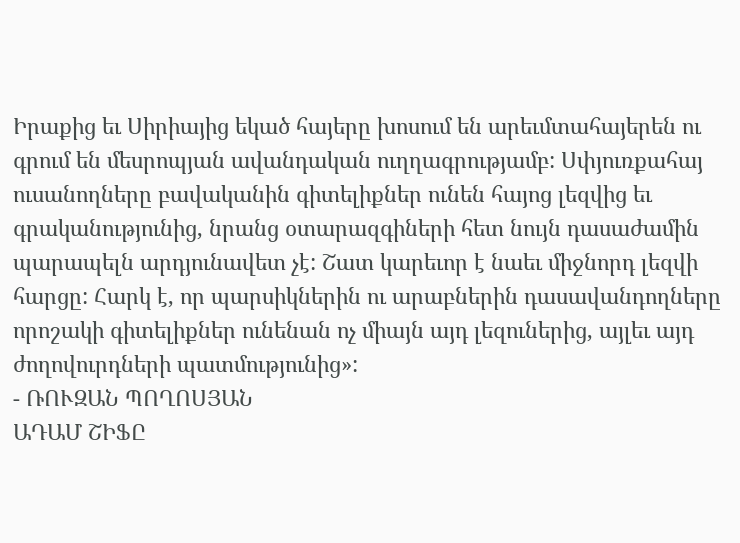Իրաքից եւ Սիրիայից եկած հայերը խոսում են արեւմտահայերեն ու գրում են մեսրոպյան ավանդական ուղղագրությամբ: Սփյուռքահայ ուսանողները բավականին գիտելիքներ ունեն հայոց լեզվից եւ գրականությունից, նրանց օտարազգիների հետ նույն դասաժամին պարապելն արդյունավետ չէ: Շատ կարեւոր է նաեւ միջնորդ լեզվի հարցը: Հարկ է, որ պարսիկներին ու արաբներին դասավանդողները որոշակի գիտելիքներ ունենան ոչ միայն այդ լեզուներից, այլեւ այդ ժողովուրդների պատմությունից»:
- ՌՈՒԶԱՆ ՊՈՂՈՍՅԱՆ
ԱԴԱՄ ՇԻՖԸ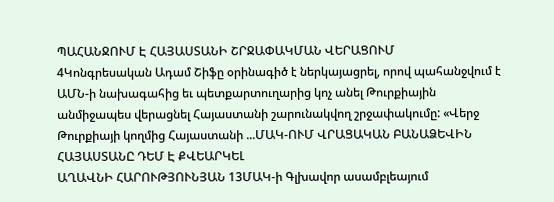ՊԱՀԱՆՋՈՒՄ Է ՀԱՅԱՍՏԱՆԻ ՇՐՋԱՓԱԿՄԱՆ ՎԵՐԱՑՈՒՄ
4Կոնգրեսական Ադամ Շիֆը օրինագիծ է ներկայացրել, որով պահանջվում է ԱՄՆ-ի նախագահից եւ պետքարտուղարից կոչ անել Թուրքիային անմիջապես վերացնել Հայաստանի շարունակվող շրջափակումը: «Վերջ Թուրքիայի կողմից Հայաստանի ...ՄԱԿ-ՈՒՄ ՎՐԱՑԱԿԱՆ ԲԱՆԱՁԵՎԻՆ ՀԱՅԱՍՏԱՆԸ ԴԵՄ Է ՔՎԵԱՐԿԵԼ
ԱՂԱՎՆԻ ՀԱՐՈՒԹՅՈՒՆՅԱՆ 13ՄԱԿ-ի Գլխավոր ասամբլեայում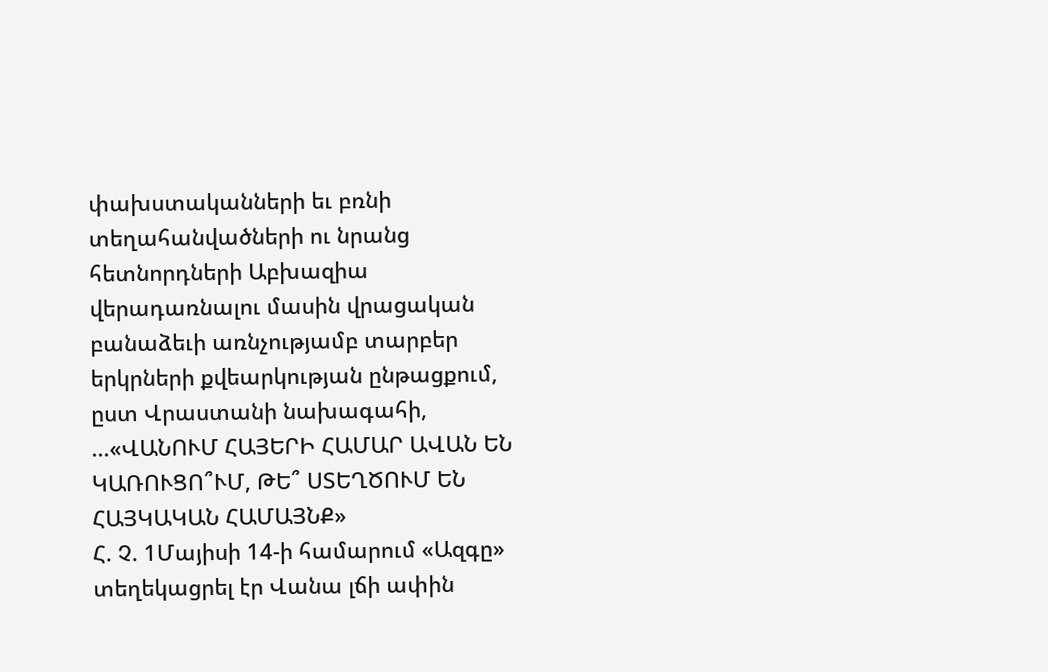փախստականների եւ բռնի տեղահանվածների ու նրանց հետնորդների Աբխազիա վերադառնալու մասին վրացական բանաձեւի առնչությամբ տարբեր երկրների քվեարկության ընթացքում, ըստ Վրաստանի նախագահի, ...«ՎԱՆՈՒՄ ՀԱՅԵՐԻ ՀԱՄԱՐ ԱՎԱՆ ԵՆ ԿԱՌՈՒՑՈ՞ՒՄ, ԹԵ՞ ՍՏԵՂԾՈՒՄ ԵՆ ՀԱՅԿԱԿԱՆ ՀԱՄԱՅՆՔ»
Հ. Չ. 1Մայիսի 14-ի համարում «Ազգը» տեղեկացրել էր Վանա լճի ափին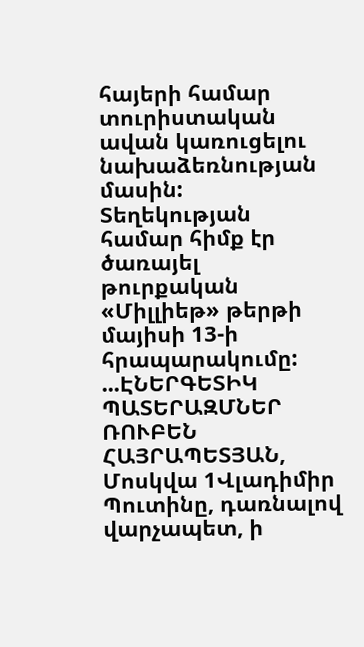հայերի համար տուրիստական ավան կառուցելու նախաձեռնության մասին: Տեղեկության համար հիմք էր ծառայել թուրքական «Միլլիեթ» թերթի մայիսի 13-ի հրապարակումը: ...ԷՆԵՐԳԵՏԻԿ ՊԱՏԵՐԱԶՄՆԵՐ
ՌՈՒԲԵՆ ՀԱՅՐԱՊԵՏՅԱՆ, Մոսկվա 1Վլադիմիր Պուտինը, դառնալով վարչապետ, ի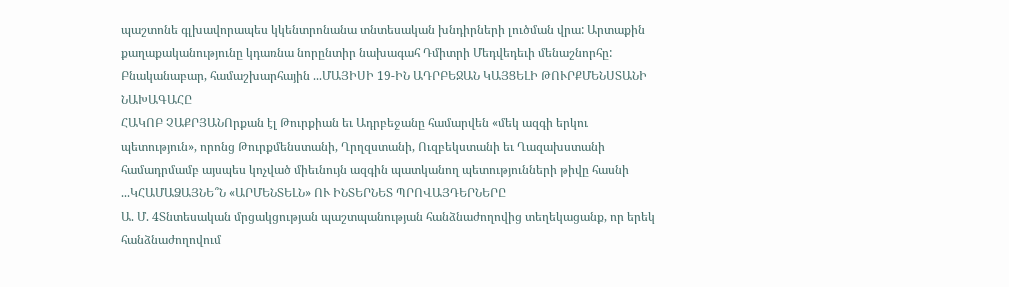պաշտոնե գլխավորապես կկենտրոնանա տնտեսական խնդիրների լուծման վրա: Արտաքին քաղաքականությունը կդառնա նորընտիր նախագահ Դմիտրի Մեդվեդեւի մենաշնորհը: Բնականաբար, համաշխարհային ...ՄԱՅԻՍԻ 19-ԻՆ ԱԴՐԲԵՋԱՆ ԿԱՅՑԵԼԻ ԹՈՒՐՔՄԵՆՍՏԱՆԻ ՆԱԽԱԳԱՀԸ
ՀԱԿՈԲ ՉԱՔՐՅԱՆՈրքան էլ Թուրքիան եւ Ադրբեջանը համարվեն «մեկ ազգի երկու պետություն», որոնց Թուրքմենստանի, Ղրղզստանի, Ուզբեկստանի եւ Ղազախստանի համադրմամբ այսպես կոչված միեւնույն ազգին պատկանող պետությունների թիվը հասնի ...ԿՀԱՄԱՁԱՅՆԵ՞Ն «ԱՐՄԵՆՏԵԼՆ» ՈՒ ԻՆՏԵՐՆԵՏ ՊՐՈՎԱՅԴԵՐՆԵՐԸ
Ա. Մ. 4Տնտեսական մրցակցության պաշտպանության հանձնաժողովից տեղեկացանք, որ երեկ հանձնաժողովում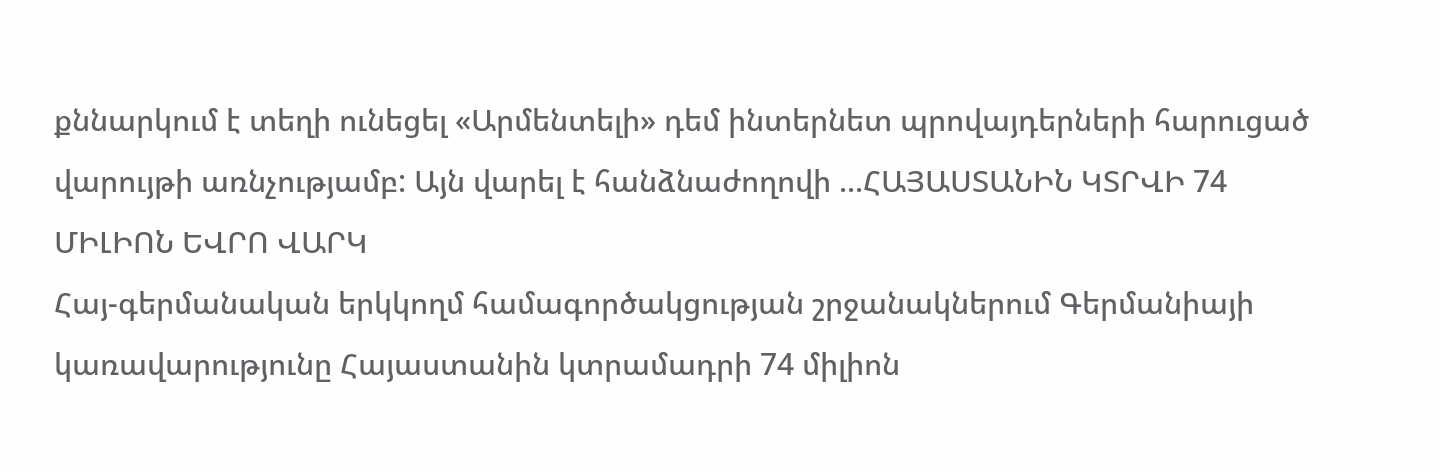քննարկում է տեղի ունեցել «Արմենտելի» դեմ ինտերնետ պրովայդերների հարուցած վարույթի առնչությամբ: Այն վարել է հանձնաժողովի ...ՀԱՅԱՍՏԱՆԻՆ ԿՏՐՎԻ 74 ՄԻԼԻՈՆ ԵՎՐՈ ՎԱՐԿ
Հայ-գերմանական երկկողմ համագործակցության շրջանակներում Գերմանիայի կառավարությունը Հայաստանին կտրամադրի 74 միլիոն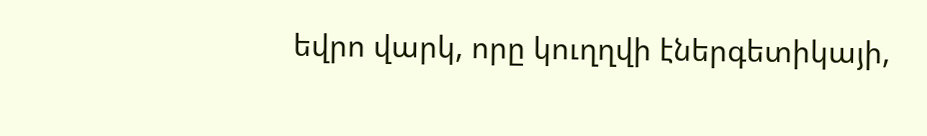եվրո վարկ, որը կուղղվի էներգետիկայի,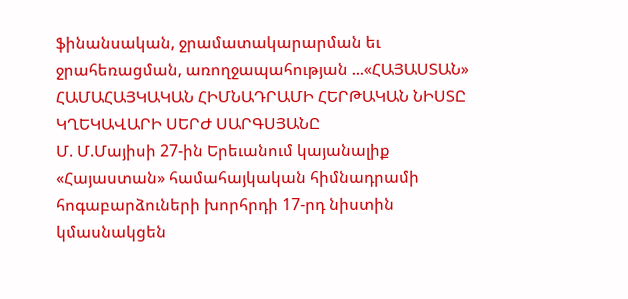ֆինանսական, ջրամատակարարման եւ ջրահեռացման, առողջապահության ...«ՀԱՅԱՍՏԱՆ» ՀԱՄԱՀԱՅԿԱԿԱՆ ՀԻՄՆԱԴՐԱՄԻ ՀԵՐԹԱԿԱՆ ՆԻՍՏԸ ԿՂԵԿԱՎԱՐԻ ՍԵՐԺ ՍԱՐԳՍՅԱՆԸ
Մ. Մ.Մայիսի 27-ին Երեւանում կայանալիք «Հայաստան» համահայկական հիմնադրամի հոգաբարձուների խորհրդի 17-րդ նիստին կմասնակցեն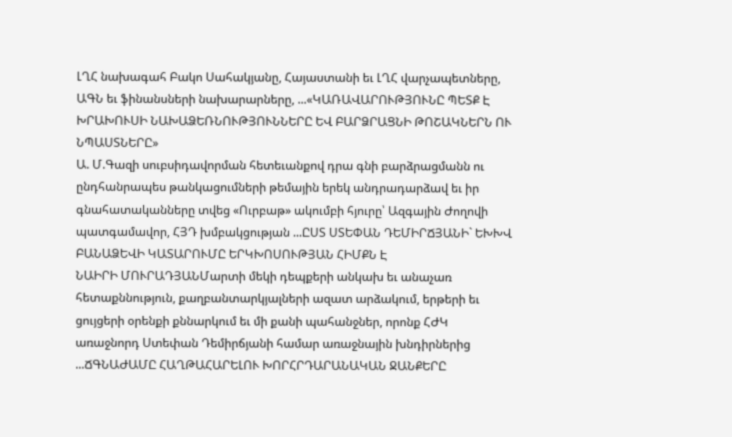ԼՂՀ նախագահ Բակո Սահակյանը, Հայաստանի եւ ԼՂՀ վարչապետները, ԱԳՆ եւ ֆինանսների նախարարները, ...«ԿԱՌԱՎԱՐՈՒԹՅՈՒՆԸ ՊԵՏՔ Է ԽՐԱԽՈՒՍԻ ՆԱԽԱՁԵՌՆՈՒԹՅՈՒՆՆԵՐԸ ԵՎ ԲԱՐՁՐԱՑՆԻ ԹՈՇԱԿՆԵՐՆ ՈՒ ՆՊԱՍՏՆԵՐԸ»
Ա. Մ.Գազի սուբսիդավորման հետեւանքով դրա գնի բարձրացմանն ու ընդհանրապես թանկացումների թեմային երեկ անդրադարձավ եւ իր գնահատականները տվեց «Ուրբաթ» ակումբի հյուրը՝ Ազգային Ժողովի պատգամավոր, ՀՅԴ խմբակցության ...ԸՍՏ ՍՏԵՓԱՆ ԴԵՄԻՐՃՅԱՆԻ` ԵԽԽՎ ԲԱՆԱՁԵՎԻ ԿԱՏԱՐՈՒՄԸ ԵՐԿԽՈՍՈՒԹՅԱՆ ՀԻՄՔՆ Է
ՆԱԻՐԻ ՄՈՒՐԱԴՅԱՆՄարտի մեկի դեպքերի անկախ եւ անաչառ հետաքննություն, քաղբանտարկյալների ազատ արձակում, երթերի եւ ցույցերի օրենքի քննարկում եւ մի քանի պահանջներ, որոնք ՀԺԿ առաջնորդ Ստեփան Դեմիրճյանի համար առաջնային խնդիրներից ...ՃԳՆԱԺԱՄԸ ՀԱՂԹԱՀԱՐԵԼՈՒ ԽՈՐՀՐԴԱՐԱՆԱԿԱՆ ՋԱՆՔԵՐԸ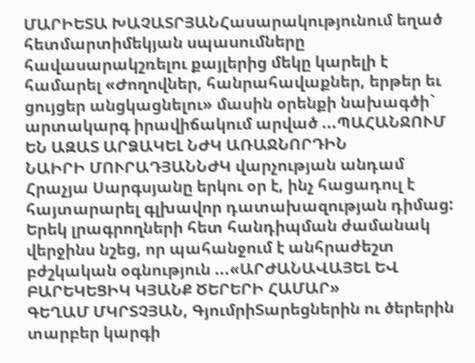ՄԱՐԻԵՏԱ ԽԱՉԱՏՐՅԱՆՀասարակությունում եղած հետմարտիմեկյան սպասումները հավասարակշռելու քայլերից մեկը կարելի է համարել «Ժողովներ, հանրահավաքներ, երթեր եւ ցույցեր անցկացնելու» մասին օրենքի նախագծի` արտակարգ իրավիճակում արված ...ՊԱՀԱՆՋՈՒՄ ԵՆ ԱԶԱՏ ԱՐՁԱԿԵԼ ՆԺԿ ԱՌԱՋՆՈՐԴԻՆ
ՆԱԻՐԻ ՄՈՒՐԱԴՅԱՆՆԺԿ վարչության անդամ Հրաչյա Սարգսյանը երկու օր է, ինչ հացադուլ է հայտարարել գլխավոր դատախազության դիմաց: Երեկ լրագրողների հետ հանդիպման ժամանակ վերջինս նշեց, որ պահանջում է անհրաժեշտ բժշկական օգնություն ...«ԱՐԺԱՆԱՎԱՅԵԼ ԵՎ ԲԱՐԵԿԵՑԻԿ ԿՅԱՆՔ ԾԵՐԵՐԻ ՀԱՄԱՐ»
ԳԵՂԱՄ ՄԿՐՏՉՅԱՆ, ԳյումրիՏարեցներին ու ծերերին տարբեր կարգի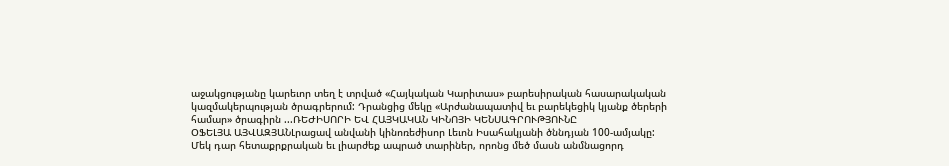աջակցությանը կարեւոր տեղ է տրված «Հայկական Կարիտաս» բարեսիրական հասարակական կազմակերպության ծրագրերում: Դրանցից մեկը «Արժանապատիվ եւ բարեկեցիկ կյանք ծերերի համար» ծրագիրն ...ՌԵԺԻՍՈՐԻ ԵՎ ՀԱՅԿԱԿԱՆ ԿԻՆՈՅԻ ԿԵՆՍԱԳՐՈՒԹՅՈՒՆԸ
ՕՖԵԼՅԱ ԱՅՎԱԶՅԱՆԼրացավ անվանի կինոռեժիսոր Լեւոն Իսահակյանի ծննդյան 100-ամյակը: Մեկ դար հետաքրքրական եւ լիարժեք ապրած տարիներ, որոնց մեծ մասն անմնացորդ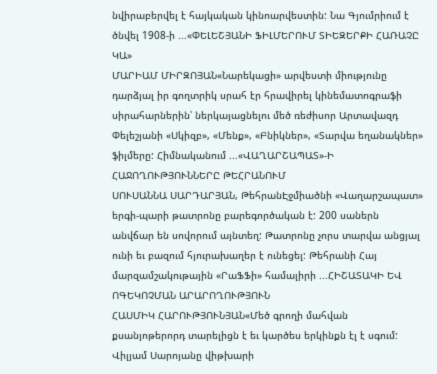նվիրաբերվել է հայկական կինոարվեստին: Նա Գյումրիում է ծնվել 1908-ի ...«ՓԵԼԵՇՅԱՆԻ ՖԻԼՄԵՐՈՒՄ ՏԻԵԶԵՐՔԻ ՀԱՌԱՉԸ ԿԱ»
ՄԱՐԻԱՄ ՄԻՐԶՈՅԱՆ«Նարեկացի» արվեստի միությունը դարձյալ իր գողտրիկ սրահ էր հրավիրել կինեմատոգրաֆի սիրահարներին՝ ներկայացնելու մեծ ռեժիսոր Արտավազդ Փելեշյանի «Սկիզբ», «Մենք», «Բնիկներ», «Տարվա եղանակներ» ֆիլմերը: Հիմնականում ...«ՎԱՂԱՐՇԱՊԱՏ»-Ի ՀԱՋՈՂՈՒԹՅՈՒՆՆԵՐԸ ԹԵՀՐԱՆՈՒՄ
ՍՈՒՍԱՆՆԱ ՍԱՐԴԱՐՅԱՆ, ԹեհրանԷջմիածնի «Վաղարշապատ» երգի-պարի թատրոնը բարեգործական է: 200 սաներն անվճար են սովորում այնտեղ: Թատրոնը չորս տարվա անցյալ ունի եւ բազում հյուրախաղեր է ունեցել: Թեհրանի Հայ մարզամշակութային «ՐաՖՖի» համալիրի ...ՀԻՇԱՏԱԿԻ ԵՎ ՈԳԵԿՈՉՄԱՆ ԱՐԱՐՈՂՈՒԹՅՈՒՆ
ՀԱՍՄԻԿ ՀԱՐՈՒԹՅՈՒՆՅԱՆ«Մեծ գրողի մահվան քսանյոթերորդ տարելիցն է եւ կարծես երկինքն էլ է սգում: Վիլյամ Սարոյանը վիթխարի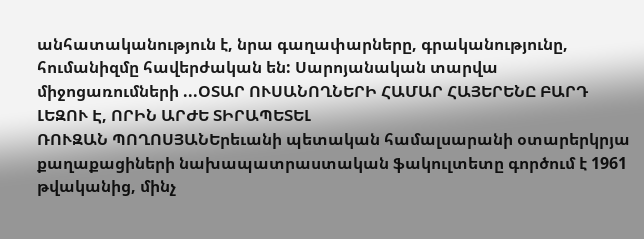անհատականություն է, նրա գաղափարները, գրականությունը, հումանիզմը հավերժական են: Սարոյանական տարվա միջոցառումների ...ՕՏԱՐ ՈՒՍԱՆՈՂՆԵՐԻ ՀԱՄԱՐ ՀԱՅԵՐԵՆԸ ԲԱՐԴ ԼԵԶՈՒ Է, ՈՐԻՆ ԱՐԺԵ ՏԻՐԱՊԵՏԵԼ
ՌՈՒԶԱՆ ՊՈՂՈՍՅԱՆԵրեւանի պետական համալսարանի օտարերկրյա քաղաքացիների նախապատրաստական ֆակուլտետը գործում է 1961 թվականից, մինչ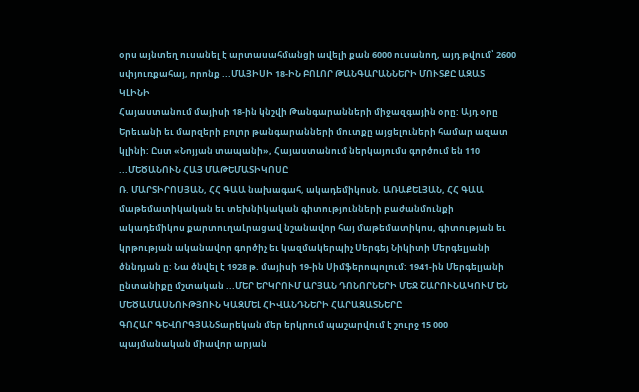օրս այնտեղ ուսանել է արտասահմանցի ավելի քան 6000 ուսանող, այդ թվում՝ 2600 սփյուռքահայ, որոնք ...ՄԱՅԻՍԻ 18-ԻՆ ԲՈԼՈՐ ԹԱՆԳԱՐԱՆՆԵՐԻ ՄՈՒՏՔԸ ԱԶԱՏ ԿԼԻՆԻ
Հայաստանում մայիսի 18-ին կնշվի Թանգարանների միջազգային օրը: Այդ օրը Երեւանի եւ մարզերի բոլոր թանգարանների մուտքը այցելուների համար ազատ կլինի: Ըստ «Նոյյան տապանի», Հայաստանում ներկայումս գործում են 110 ...ՄԵԾԱՆՈՒՆ ՀԱՅ ՄԱԹԵՄԱՏԻԿՈՍԸ
Ռ. ՄԱՐՏԻՐՈՍՅԱՆ, ՀՀ ԳԱԱ նախագահ, ակադեմիկոսՆ. ԱՌԱՔԵԼՅԱՆ, ՀՀ ԳԱԱ մաթեմատիկական եւ տեխնիկական գիտությունների բաժանմունքի ակադեմիկոս քարտուղաԼրացավ նշանավոր հայ մաթեմատիկոս, գիտության եւ կրթության ականավոր գործիչ եւ կազմակերպիչ Սերգեյ Նիկիտի Մերգելյանի ծննդյան ը: Նա ծնվել է 1928 թ. մայիսի 19-ին Սիմֆերոպոլում: 1941-ին Մերգելյանի ընտանիքը մշտական ...ՄԵՐ ԵՐԿՐՈՒՄ ԱՐՅԱՆ ԴՈՆՈՐՆԵՐԻ ՄԵՋ ՇԱՐՈՒՆԱԿՈՒՄ ԵՆ ՄԵԾԱՄԱՍՆՈՒԹՅՈՒՆ ԿԱԶՄԵԼ ՀԻՎԱՆԴՆԵՐԻ ՀԱՐԱԶԱՏՆԵՐԸ
ԳՈՀԱՐ ԳԵՎՈՐԳՅԱՆՏարեկան մեր երկրում պաշարվում է շուրջ 15 000 պայմանական միավոր արյան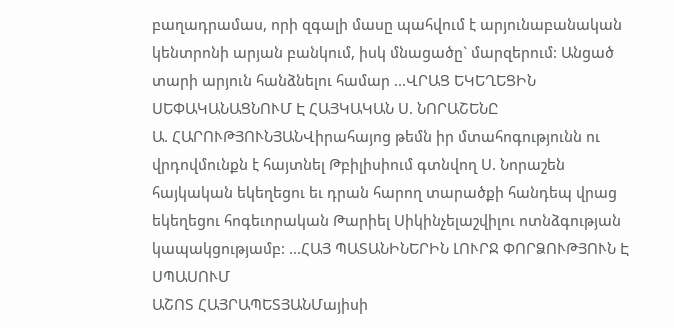բաղադրամաս, որի զգալի մասը պահվում է արյունաբանական կենտրոնի արյան բանկում, իսկ մնացածը` մարզերում: Անցած տարի արյուն հանձնելու համար ...ՎՐԱՑ ԵԿԵՂԵՑԻՆ ՍԵՓԱԿԱՆԱՑՆՈՒՄ Է ՀԱՅԿԱԿԱՆ Ս. ՆՈՐԱՇԵՆԸ
Ա. ՀԱՐՈՒԹՅՈՒՆՅԱՆՎիրահայոց թեմն իր մտահոգությունն ու վրդովմունքն է հայտնել Թբիլիսիում գտնվող Ս. Նորաշեն հայկական եկեղեցու եւ դրան հարող տարածքի հանդեպ վրաց եկեղեցու հոգեւորական Թարիել Սիկինչելաշվիլու ոտնձգության կապակցությամբ: ...ՀԱՅ ՊԱՏԱՆԻՆԵՐԻՆ ԼՈՒՐՋ ՓՈՐՁՈՒԹՅՈՒՆ Է ՍՊԱՍՈՒՄ
ԱՇՈՏ ՀԱՅՐԱՊԵՏՅԱՆՄայիսի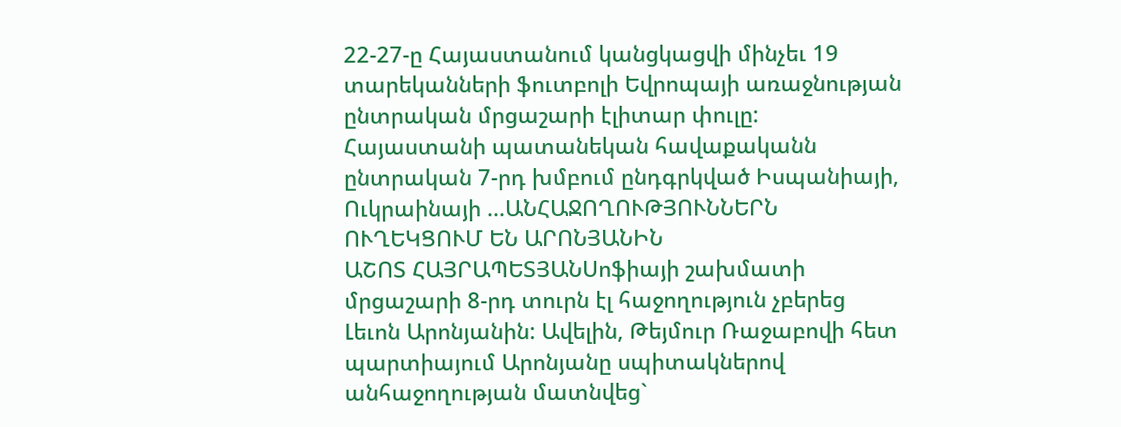22-27-ը Հայաստանում կանցկացվի մինչեւ 19 տարեկանների ֆուտբոլի Եվրոպայի առաջնության ընտրական մրցաշարի էլիտար փուլը: Հայաստանի պատանեկան հավաքականն ընտրական 7-րդ խմբում ընդգրկված Իսպանիայի, Ուկրաինայի ...ԱՆՀԱՋՈՂՈՒԹՅՈՒՆՆԵՐՆ ՈՒՂԵԿՑՈՒՄ ԵՆ ԱՐՈՆՅԱՆԻՆ
ԱՇՈՏ ՀԱՅՐԱՊԵՏՅԱՆՍոֆիայի շախմատի մրցաշարի 8-րդ տուրն էլ հաջողություն չբերեց Լեւոն Արոնյանին: Ավելին, Թեյմուր Ռաջաբովի հետ պարտիայում Արոնյանը սպիտակներով անհաջողության մատնվեց`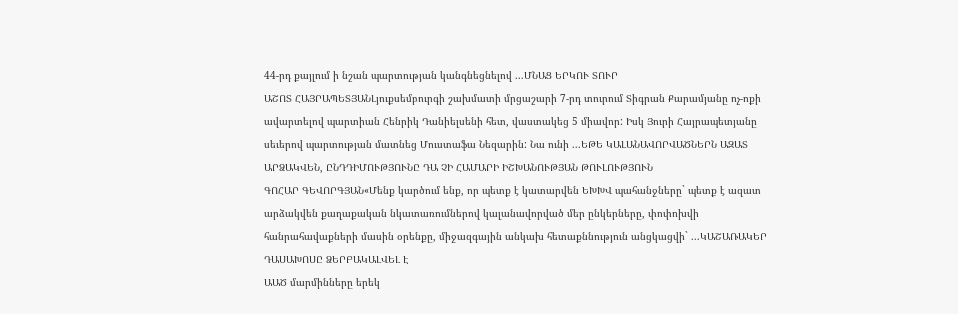44-րդ քայլում ի նշան պարտության կանգնեցնելով ...ՄՆԱՑ ԵՐԿՈՒ ՏՈՒՐ
ԱՇՈՏ ՀԱՅՐԱՊԵՏՅԱՆԼյուքսեմբուրգի շախմատի մրցաշարի 7-րդ տուրում Տիգրան Քարամյանը ոչ-ոքի ավարտելով պարտիան Հենրիկ Դանիելսենի հետ, վաստակեց 5 միավոր: Իսկ Յուրի Հայրապետյանը սեւերով պարտության մատնեց Մուստաֆա Նեզարին: Նա ունի ...ԵԹԵ ԿԱԼԱՆԱՎՈՐՎԱԾՆԵՐՆ ԱԶԱՏ ԱՐՁԱԿՎԵՆ, ԸՆԴԴԻՄՈՒԹՅՈՒՆԸ ԴԱ ՉԻ ՀԱՄԱՐԻ ԻՇԽԱՆՈՒԹՅԱՆ ԹՈՒԼՈՒԹՅՈՒՆ
ԳՈՀԱՐ ԳԵՎՈՐԳՅԱՆ«Մենք կարծում ենք, որ պետք է կատարվեն ԵԽԽՎ պահանջները` պետք է ազատ արձակվեն քաղաքական նկատառումներով կալանավորված մեր ընկերները, փոփոխվի հանրահավաքների մասին օրենքը, միջազգային անկախ հետաքննություն անցկացվի` ...ԿԱՇԱՌԱԿԵՐ ԴԱՍԱԽՈՍԸ ՁԵՐԲԱԿԱԼՎԵԼ Է
ԱԱԾ մարմինները երեկ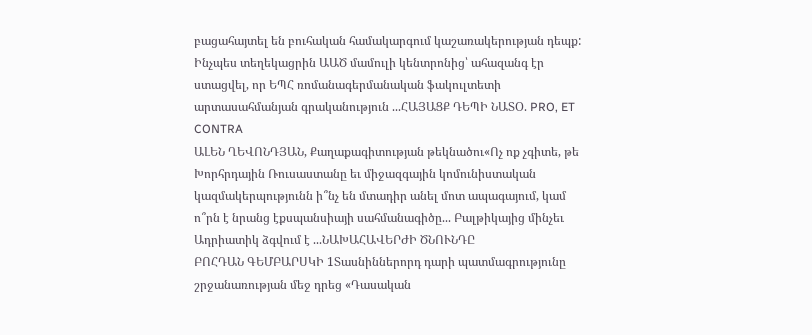բացահայտել են բուհական համակարգում կաշառակերության դեպք: Ինչպես տեղեկացրին ԱԱԾ մամուլի կենտրոնից՝ ահազանգ էր ստացվել, որ ԵՊՀ ռոմանագերմանական ֆակուլտետի արտասահմանյան գրականություն ...ՀԱՅԱՑՔ ԴԵՊԻ ՆԱՏՕ. PRO, ET CONTRA
ԱԼԵՆ ՂԵՎՈՆԴՅԱՆ, Քաղաքագիտության թեկնածու«Ոչ ոք չգիտե, թե Խորհրդային Ռուսաստանը եւ միջազգային կոմունիստական կազմակերպությունն ի՞նչ են մտադիր անել մոտ ապագայում, կամ ո՞րն է նրանց էքսպանսիայի սահմանագիծը... Բալթիկայից մինչեւ Ադրիատիկ ձգվում է ...ՆԱԽԱՀԱՎԵՐԺԻ ԾՆՈՒՆԴԸ
ԲՈՀԴԱՆ ԳԵՄԲԱՐՍԿԻ 1Տասնիններորդ դարի պատմագրությունը շրջանառության մեջ դրեց «Դասական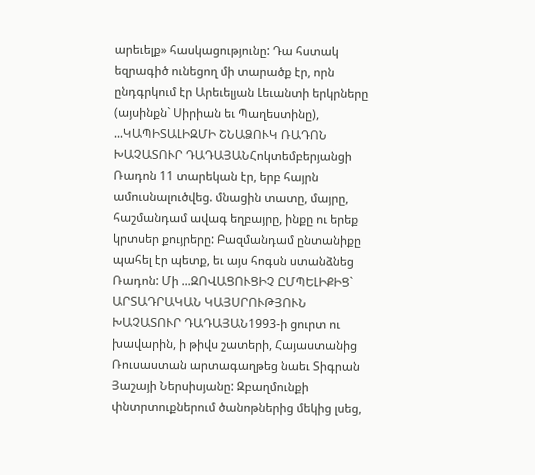արեւելք» հասկացությունը: Դա հստակ եզրագիծ ունեցող մի տարածք էր, որն ընդգրկում էր Արեւելյան Լեւանտի երկրները (այսինքն` Սիրիան եւ Պաղեստինը), ...ԿԱՊԻՏԱԼԻԶՄԻ ՇՆԱՁՈՒԿ ՌԱԴՈՆ
ԽԱՉԱՏՈՒՐ ԴԱԴԱՅԱՆՀոկտեմբերյանցի Ռադոն 11 տարեկան էր, երբ հայրն ամուսնալուծվեց. մնացին տատը, մայրը, հաշմանդամ ավագ եղբայրը, ինքը ու երեք կրտսեր քույրերը: Բազմանդամ ընտանիքը պահել էր պետք, եւ այս հոգսն ստանձնեց Ռադոն: Մի ...ԶՈՎԱՑՈՒՑԻՉ ԸՄՊԵԼԻՔԻՑ` ԱՐՏԱԴՐԱԿԱՆ ԿԱՅՍՐՈՒԹՅՈՒՆ
ԽԱՉԱՏՈՒՐ ԴԱԴԱՅԱՆ1993-ի ցուրտ ու խավարին, ի թիվս շատերի, Հայաստանից Ռուսաստան արտագաղթեց նաեւ Տիգրան Յաշայի Ներսիսյանը: Զբաղմունքի փնտրտուքներում ծանոթներից մեկից լսեց,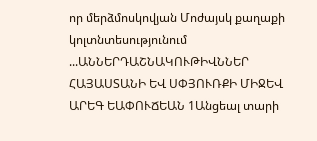որ մերձմոսկովյան Մոժայսկ քաղաքի կոլտնտեսությունում ...ԱՆՆԵՐԴԱՇՆԱԿՈՒԹԻՎՆՆԵՐ ՀԱՅԱՍՏԱՆԻ ԵՎ ՍՓՅՈՒՌՔԻ ՄԻՋԵՎ
ԱՐԵԳ ԵԱՓՈՒՃԵԱՆ 1Անցեալ տարի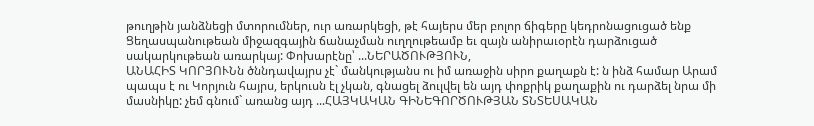թուղթին յանձնեցի մտորումներ, ուր առարկեցի, թէ հայերս մեր բոլոր ճիգերը կեդրոնացուցած ենք Ցեղասպանութեան միջազգային ճանաչման ուղղութեամբ եւ զայն անիրաւօրէն դարձուցած սակարկութեան առարկայ: Փոխարէնը՝ ...ՆԵՐԱԾՈՒԹՅՈՒՆ,
ԱՆԱՀԻՏ ԿՈՐՅՈՒՆն ծննդավայրս չէ` մանկությանս ու իմ առաջին սիրո քաղաքն է: ն ինձ համար Արամ պապս է ու Կորյուն հայրս, երկուսն էլ չկան, գնացել ձուլվել են այդ փոքրիկ քաղաքին ու դարձել նրա մի մասնիկը: չեմ գնում` առանց այդ ...ՀԱՅԿԱԿԱՆ ԳԻՆԵԳՈՐԾՈՒԹՅԱՆ ՏՆՏԵՍԱԿԱՆ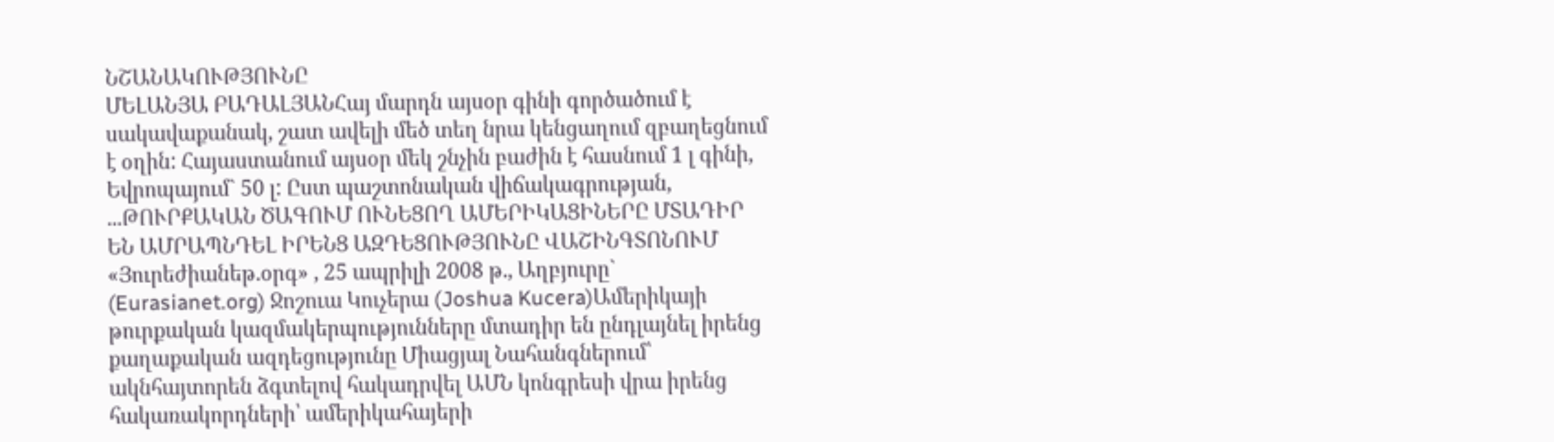ՆՇԱՆԱԿՈՒԹՅՈՒՆԸ
ՄԵԼԱՆՅԱ ԲԱԴԱԼՅԱՆՀայ մարդն այսօր գինի գործածում է սակավաքանակ, շատ ավելի մեծ տեղ նրա կենցաղում զբաղեցնում է օղին: Հայաստանում այսօր մեկ շնչին բաժին է հասնում 1 լ գինի, Եվրոպայում` 50 լ: Ըստ պաշտոնական վիճակագրության, ...ԹՈՒՐՔԱԿԱՆ ԾԱԳՈՒՄ ՈՒՆԵՑՈՂ ԱՄԵՐԻԿԱՑԻՆԵՐԸ ՄՏԱԴԻՐ ԵՆ ԱՄՐԱՊՆԴԵԼ ԻՐԵՆՑ ԱԶԴԵՑՈՒԹՅՈՒՆԸ ՎԱՇԻՆԳՏՈՆՈՒՄ
«Յուրեժիանեթ.օրգ» , 25 ապրիլի 2008 թ., Աղբյուրը` (Eurasianet.org) Ջոշուա Կուչերա (Joshua Kucera)Ամերիկայի թուրքական կազմակերպությունները մտադիր են ընդլայնել իրենց քաղաքական ազդեցությունը Միացյալ Նահանգներում՝ ակնհայտորեն ձգտելով հակադրվել ԱՄՆ կոնգրեսի վրա իրենց հակառակորդների՝ ամերիկահայերի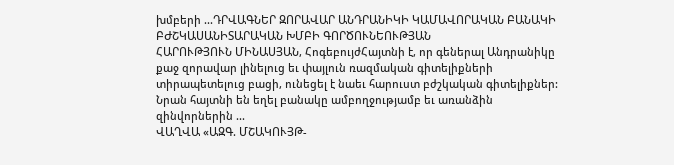խմբերի ...ԴՐՎԱԳՆԵՐ ԶՈՐԱՎԱՐ ԱՆԴՐԱՆԻԿԻ ԿԱՄԱՎՈՐԱԿԱՆ ԲԱՆԱԿԻ ԲԺՇԿԱՍԱՆԻՏԱՐԱԿԱՆ ԽՄԲԻ ԳՈՐԾՈՒՆԵՈՒԹՅԱՆ
ՀԱՐՈՒԹՅՈՒՆ ՄԻՆԱՍՅԱՆ, ՀոգեբույժՀայտնի է, որ գեներալ Անդրանիկը քաջ զորավար լինելուց եւ փայլուն ռազմական գիտելիքների տիրապետելուց բացի, ունեցել է նաեւ հարուստ բժշկական գիտելիքներ: Նրան հայտնի են եղել բանակը ամբողջությամբ եւ առանձին զինվորներին ...
ՎԱՂՎԱ «ԱԶԳ. ՄՇԱԿՈՒՅԹ-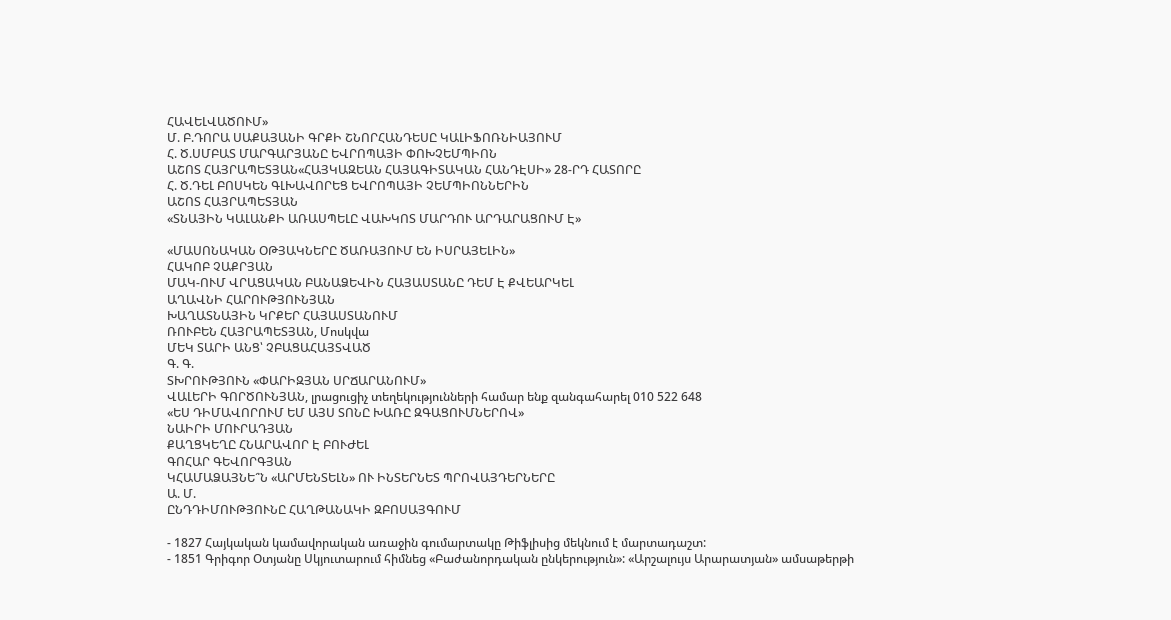ՀԱՎԵԼՎԱԾՈՒՄ»
Մ. Բ.ԴՈՐԱ ՍԱՔԱՅԱՆԻ ԳՐՔԻ ՇՆՈՐՀԱՆԴԵՍԸ ԿԱԼԻՖՈՌՆԻԱՅՈՒՄ
Հ. Ծ.ՍՄԲԱՏ ՄԱՐԳԱՐՅԱՆԸ ԵՎՐՈՊԱՅԻ ՓՈԽՉԵՄՊԻՈՆ
ԱՇՈՏ ՀԱՅՐԱՊԵՏՅԱՆ«ՀԱՅԿԱԶԵԱՆ ՀԱՅԱԳԻՏԱԿԱՆ ՀԱՆԴԷՍԻ» 28-ՐԴ ՀԱՏՈՐԸ
Հ. Ծ.ԴԵԼ ԲՈՍԿԵՆ ԳԼԽԱՎՈՐԵՑ ԵՎՐՈՊԱՅԻ ՉԵՄՊԻՈՆՆԵՐԻՆ
ԱՇՈՏ ՀԱՅՐԱՊԵՏՅԱՆ
«ՏՆԱՅԻՆ ԿԱԼԱՆՔԻ ԱՌԱՍՊԵԼԸ ՎԱԽԿՈՏ ՄԱՐԴՈՒ ԱՐԴԱՐԱՑՈՒՄ Է»

«ՄԱՍՈՆԱԿԱՆ ՕԹՅԱԿՆԵՐԸ ԾԱՌԱՅՈՒՄ ԵՆ ԻՍՐԱՅԵԼԻՆ»
ՀԱԿՈԲ ՉԱՔՐՅԱՆ
ՄԱԿ-ՈՒՄ ՎՐԱՑԱԿԱՆ ԲԱՆԱՁԵՎԻՆ ՀԱՅԱՍՏԱՆԸ ԴԵՄ Է ՔՎԵԱՐԿԵԼ
ԱՂԱՎՆԻ ՀԱՐՈՒԹՅՈՒՆՅԱՆ
ԽԱՂԱՏՆԱՅԻՆ ԿՐՔԵՐ ՀԱՅԱՍՏԱՆՈՒՄ
ՌՈՒԲԵՆ ՀԱՅՐԱՊԵՏՅԱՆ, Մոսկվա
ՄԵԿ ՏԱՐԻ ԱՆՑ՝ ՉԲԱՑԱՀԱՅՏՎԱԾ
Գ. Գ.
ՏԽՐՈՒԹՅՈՒՆ «ՓԱՐԻԶՅԱՆ ՍՐՃԱՐԱՆՈՒՄ»
ՎԱԼԵՐԻ ԳՈՐԾՈՒՆՅԱՆ, լրացուցիչ տեղեկությունների համար ենք զանգահարել 010 522 648
«ԵՍ ԴԻՄԱՎՈՐՈՒՄ ԵՄ ԱՅՍ ՏՈՆԸ ԽԱՌԸ ԶԳԱՑՈՒՄՆԵՐՈՎ»
ՆԱԻՐԻ ՄՈՒՐԱԴՅԱՆ
ՔԱՂՑԿԵՂԸ ՀՆԱՐԱՎՈՐ Է ԲՈՒԺԵԼ
ԳՈՀԱՐ ԳԵՎՈՐԳՅԱՆ
ԿՀԱՄԱՁԱՅՆԵ՞Ն «ԱՐՄԵՆՏԵԼՆ» ՈՒ ԻՆՏԵՐՆԵՏ ՊՐՈՎԱՅԴԵՐՆԵՐԸ
Ա. Մ.
ԸՆԴԴԻՄՈՒԹՅՈՒՆԸ ՀԱՂԹԱՆԱԿԻ ԶԲՈՍԱՅԳՈՒՄ

- 1827 Հայկական կամավորական առաջին գումարտակը Թիֆլիսից մեկնում է մարտադաշտ:
- 1851 Գրիգոր Օտյանը Սկյուտարում հիմնեց «Բաժանորդական ընկերություն»: «Արշալույս Արարատյան» ամսաթերթի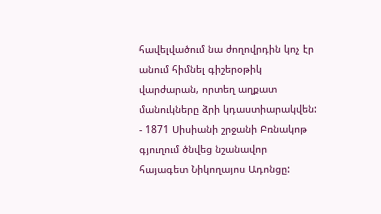հավելվածում նա ժողովրդին կոչ էր անում հիմնել գիշերօթիկ վարժարան, որտեղ աղքատ մանուկները ձրի կդաստիարակվեն:
- 1871 Սիսիանի շրջանի Բռնակոթ գյուղում ծնվեց նշանավոր հայագետ Նիկողայոս Ադոնցը: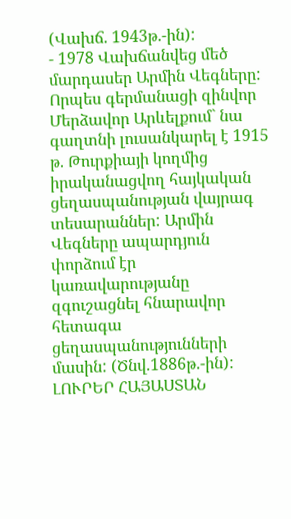(Վախճ. 1943թ.-ին):
- 1978 Վախճանվեց մեծ մարդասեր Արմին Վեգները: Որպես գերմանացի զինվոր Մերձավոր Արևելքում` նա գաղտնի լուսանկարել է 1915 թ. Թուրքիայի կողմից իրականացվող հայկական ցեղասպանության վայրագ տեսարաններ: Արմին Վեգները ապարդյուն փորձում էր կառավարությանը զգուշացնել հնարավոր հետագա ցեղասպանությունների մասին: (Ծնվ.1886թ.-ին):
ԼՈՒՐԵՐ ՀԱՅԱՍՏԱՆ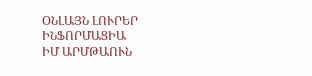ՕՆԼԱՅՆ ԼՈՒՐԵՐ
ԻՆՖՈՐՄԱՑԻԱ
ԻՄ ԱՐՄԹԱՈՒՆ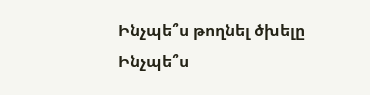Ինչպե՞ս թողնել ծխելը
Ինչպե՞ս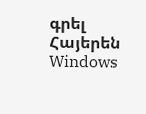գրել Հայերեն Windows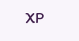XP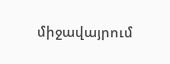միջավայրում